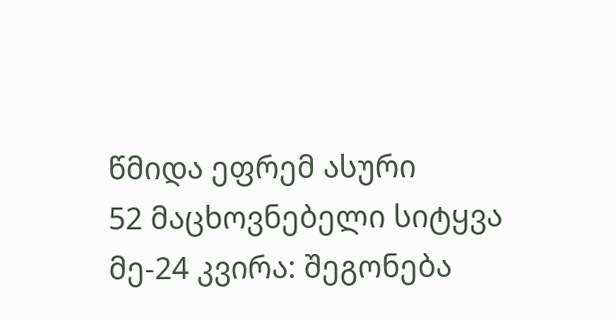წმიდა ეფრემ ასური
52 მაცხოვნებელი სიტყვა
მე-24 კვირა: შეგონება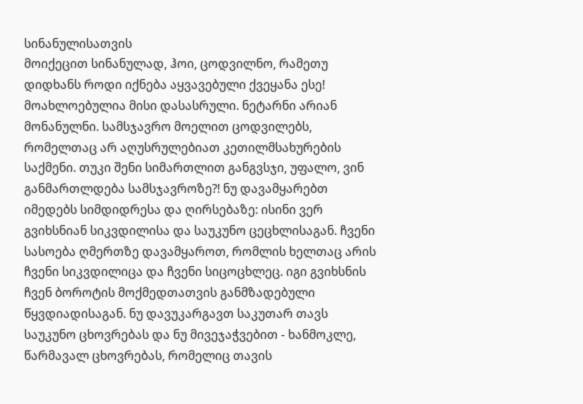სინანულისათვის
მოიქეცით სინანულად, ჰოი, ცოდვილნო, რამეთუ დიდხანს როდი იქნება აყვავებული ქვეყანა ესე! მოახლოებულია მისი დასასრული. ნეტარნი არიან მონანულნი. სამსჯავრო მოელით ცოდვილებს, რომელთაც არ აღუსრულებიათ კეთილმსახურების საქმენი. თუკი შენი სიმართლით განგვსჯი, უფალო, ვინ განმართლდება სამსჯავროზე?! ნუ დავამყარებთ იმედებს სიმდიდრესა და ღირსებაზე: ისინი ვერ გვიხსნიან სიკვდილისა და საუკუნო ცეცხლისაგან. ჩვენი სასოება ღმერთზე დავამყაროთ, რომლის ხელთაც არის ჩვენი სიკვდილიცა და ჩვენი სიცოცხლეც. იგი გვიხსნის ჩვენ ბოროტის მოქმედთათვის განმზადებული წყვდიადისაგან. ნუ დავუკარგავთ საკუთარ თავს საუკუნო ცხოვრებას და ნუ მივეჯაჭვებით - ხანმოკლე, წარმავალ ცხოვრებას, რომელიც თავის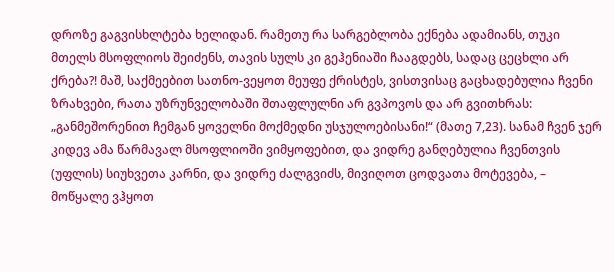დროზე გაგვისხლტება ხელიდან. რამეთუ რა სარგებლობა ექნება ადამიანს, თუკი მთელს მსოფლიოს შეიძენს, თავის სულს კი გეჰენიაში ჩააგდებს, სადაც ცეცხლი არ ქრება?! მაშ, საქმეებით სათნო-ვეყოთ მეუფე ქრისტეს, ვისთვისაც გაცხადებულია ჩვენი ზრახვები, რათა უზრუნველობაში შთაფლულნი არ გვპოვოს და არ გვითხრას: „განმეშორენით ჩემგან ყოველნი მოქმედნი უსჯულოებისანი!“ (მათე 7,23). სანამ ჩვენ ჯერ კიდევ ამა წარმავალ მსოფლიოში ვიმყოფებით, და ვიდრე განღებულია ჩვენთვის (უფლის) სიუხვეთა კარნი, და ვიდრე ძალგვიძს, მივიღოთ ცოდვათა მოტევება, – მოწყალე ვჰყოთ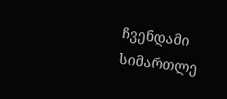ჩვენდამი სიმართლე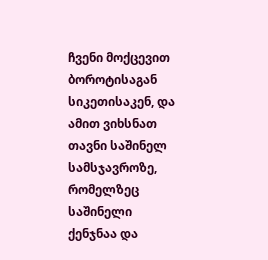ჩვენი მოქცევით ბოროტისაგან სიკეთისაკენ, და ამით ვიხსნათ თავნი საშინელ სამსჯავროზე, რომელზეც საშინელი ქენჯნაა და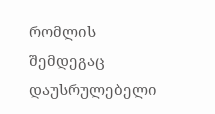რომლის შემდეგაც დაუსრულებელი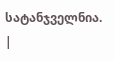სატანჯველნია. |